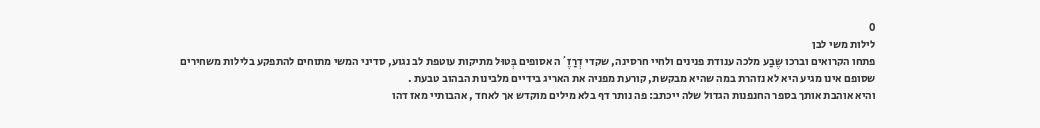0
לילות משי לבן
פתחו הקרואים וברכו שֶבַע מלכה ענודת פנינים ולחיי חרסינה, שקדי דְרַזֶ´ה אסופים בְּטוּל מתיקות עוטפת לב נגוע, סדיני המשי מתוחים להתפקע בלילות משחירים שסופם אינו מגיע היא לא נזהרת במה שהיא מבקשת, קורעת מפניה את האריג בידיים מלבינות הבהוב טבעת .
והיא אוהבת אותך בספר החנפנות הגדול שלה ייכתב: פה נותר דף בלא מילים מוקדש אך לאחד , אהבותיי מאז דהו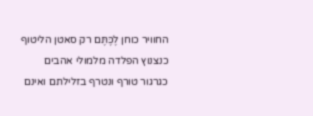החוויר כוחן לֶכֶּתֶּם רק סאטן הליטוף כנצנוץ הפלדה מלמולי אהבים כגרגור טורף ונטרף בזלילתם ואינם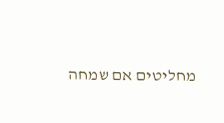מחליטים אם שמחה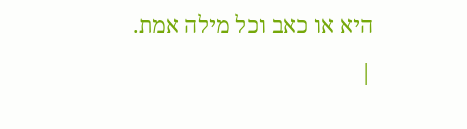היא או כאב וכל מילה אמת. |